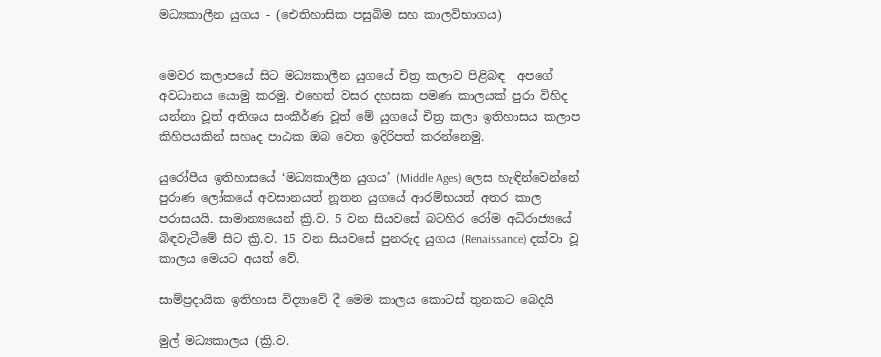මධ්‍යකාලීන යුගය - (ඓතිහාසික පසුබිම සහ කාලවිභාගය)


මෙවර කලාපයේ සිට මධ්‍යකාලීන යුගයේ චිත්‍ර කලාව පිළිබඳ  අපගේ අවධානය යොමු කරමු. එහෙත් වසර දහසක පමණ කාලයක් පුරා විහිද යන්නා වූත් අතිශය සංකීර්ණ වූත් මේ යුගයේ චිත්‍ර කලා ඉතිහාසය කලාප කිහිපයකින් සහෘද පාඨක ඔබ වෙත ඉදිරිපත් කරන්නෙමු.

යුරෝපීය ඉතිහාසයේ ‘මධ්‍යකාලීන යුගය’ (Middle Ages) ලෙස හැඳින්වෙන්නේ පුරාණ ලෝකයේ අවසානයත් නූතන යුගයේ ආරම්භයත් අතර කාල පරාසයයි. සාමාන්‍යයෙන් ක්‍රි.ව. 5 වන සියවසේ බටහිර රෝම අධිරාජ්‍යයේ බිඳවැටීමේ සිට ක්‍රි.ව. 15 වන සියවසේ පුනරුද යුගය (Renaissance) දක්වා වූ කාලය මෙයට අයත් වේ.

සාම්ප්‍රදායික ඉතිහාස විද්‍යාවේ දී මෙම කාලය කොටස් තුනකට බෙදයි

මුල් මධ්‍යකාලය (ක්‍රි.ව.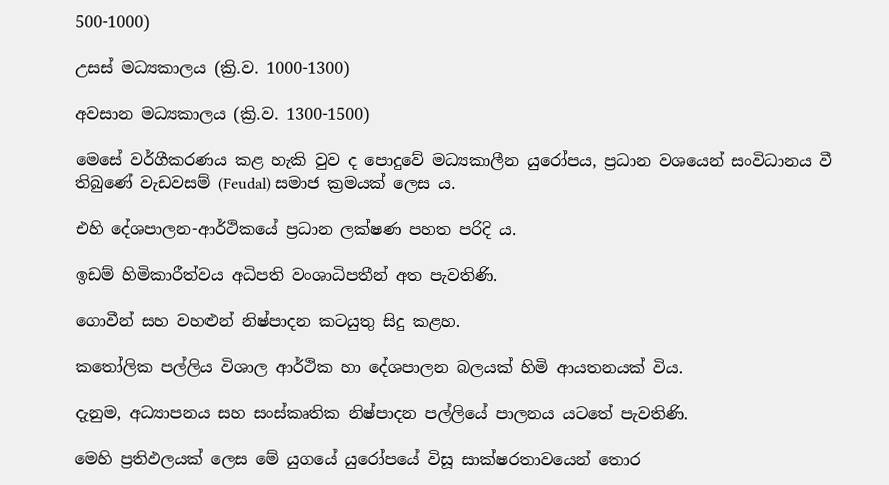500-1000)

උසස් මධ්‍යකාලය (ක්‍රි.ව. 1000-1300)

අවසාන මධ්‍යකාලය (ක්‍රි.ව. 1300-1500)

මෙසේ වර්ගීකරණය කළ හැකි වුව ද පොදුවේ මධ්‍යකාලීන යුරෝපය, ප්‍රධාන වශයෙන් සංවිධානය වී තිබුණේ වැඩවසම් (Feudal) සමාජ ක්‍රමයක් ලෙස ය.

එහි දේශපාලන-ආර්ථිකයේ ප්‍රධාන ලක්ෂණ පහත පරිදි ය.

ඉඩම් හිමිකාරීත්වය අධිපති වංශාධිපතීන් අත පැවතිණි.

ගොවීන් සහ වහළුන් නිෂ්පාදන කටයුතු සිදු කළහ.

කතෝලික පල්ලිය විශාල ආර්ථික හා දේශපාලන බලයක් හිමි ආයතනයක් විය.

දැනුම, අධ්‍යාපනය සහ සංස්කෘතික නිෂ්පාදන පල්ලියේ පාලනය යටතේ පැවතිණි.

මෙහි ප්‍රතිඵලයක් ලෙස මේ යුගයේ යුරෝපයේ විසූ සාක්ෂරතාවයෙන් තොර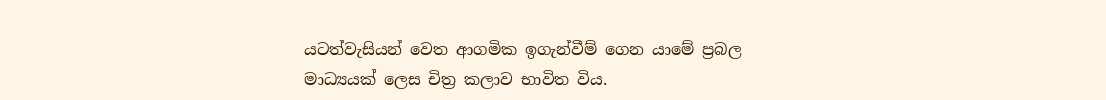යටත්වැසියන් වෙත ආගමික ඉගැන්වීම් ගෙන යාමේ ප්‍රබල මාධ්‍යයක් ලෙස චිත්‍ර කලාව භාවිත විය.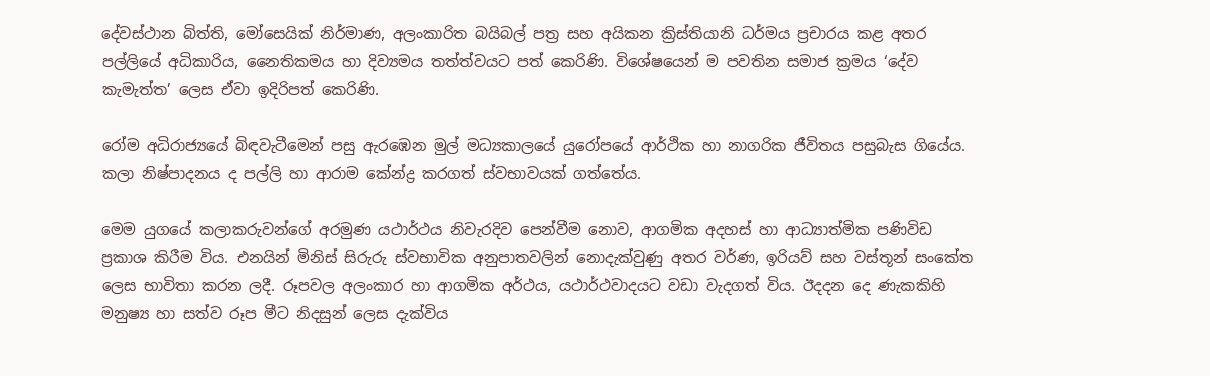දේවස්ථාන බිත්ති, මෝසෙයික් නිර්මාණ, අලංකාරිත බයිබල් පත්‍ර සහ අයිකන ක්‍රිස්තියානි ධර්මය ප්‍රචාරය කළ අතර පල්ලියේ අධිකාරිය, නෛතිකමය හා දිව්‍යමය තත්ත්වයට පත් කෙරිණි. විශේෂයෙන් ම පවතින සමාජ ක්‍රමය ‘දේව කැමැත්ත’ ලෙස ඒවා ඉදිරිපත් කෙරිණි.

රෝම අධිරාජ්‍යයේ බිඳවැටීමෙන් පසු ඇරඹෙන මුල් මධ්‍යකාලයේ යුරෝපයේ ආර්ථික හා නාගරික ජීවිතය පසුබැස ගියේය. කලා නිෂ්පාදනය ද පල්ලි හා ආරාම කේන්ද්‍ර කරගත් ස්වභාවයක් ගත්තේය.

මෙම යුගයේ කලාකරුවන්ගේ අරමුණ යථාර්ථය නිවැරදිව පෙන්වීම නොව, ආගමික අදහස් හා ආධ්‍යාත්මික පණිවිඩ ප්‍රකාශ කිරීම විය. එනයින් මිනිස් සිරුරු ස්වභාවික අනුපාතවලින් නොදැක්වුණු අතර වර්ණ, ඉරියව් සහ වස්තූන් සංකේත ලෙස භාවිතා කරන ලදී. රූපවල අලංකාර හා ආගමික අර්ථය, යථාර්ථවාදයට වඩා වැදගත් විය. ඊදදන දෙ ණැකකිහි මනුෂ්‍ය හා සත්ව රූප මීට නිදසුන් ලෙස දැක්විය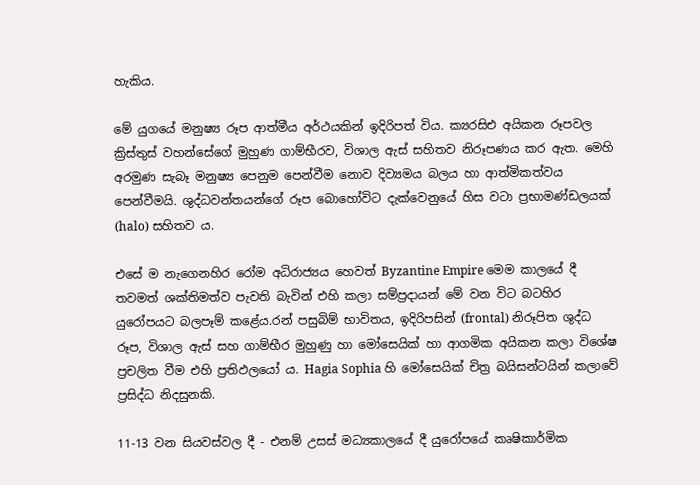හැකිය.

මේ යුගයේ මනුෂ්‍ය රූප ආත්මීය අර්ථයකින් ඉදිරිපත් විය. ක්‍යරසිඑ අයිකන රූපවල ක්‍රිස්තුස් වහන්සේගේ මුහුණ ගාම්භීරව, විශාල ඇස් සහිතව නිරූපණය කර ඇත. මෙහි අරමුණ සැබෑ මනුෂ්‍ය පෙනුම පෙන්වීම නොව දිව්‍යමය බලය හා ආත්මිකත්වය පෙන්වීමයි. ශුද්ධවන්තයන්ගේ රූප බොහෝවිට දැක්වෙනුයේ හිස වටා ප්‍රභාමණ්ඩලයක් (halo) සහිතව ය.

එසේ ම නැගෙනහිර රෝම අධිරාජ්‍යය හෙවත් Byzantine Empire මෙම කාලයේ දී තවමත් ශක්තිමත්ව පැවති බැවින් එහි කලා සම්ප්‍රදායන් මේ වන විට බටහිර යුරෝපයට බලපෑම් කළේය.රන් පසුබිම් භාවිතය, ඉදිරිපසින් (frontal) නිරූපිත ශුද්ධ රූප, විශාල ඇස් සහ ගාම්භීර මුහුණු හා මෝසෙයික් හා ආගමික අයිකන කලා විශේෂ ප්‍රචලිත වීම එහි ප්‍රතිඵලයෝ ය. Hagia Sophia හි මෝසෙයික් චිත්‍ර බයිසන්ටයින් කලාවේ ප්‍රසිද්ධ නිදසුනකි.

11-13 වන සියවස්වල දී - එනම් උසස් මධ්‍යකාලයේ දී යුරෝපයේ කෘෂිකාර්මික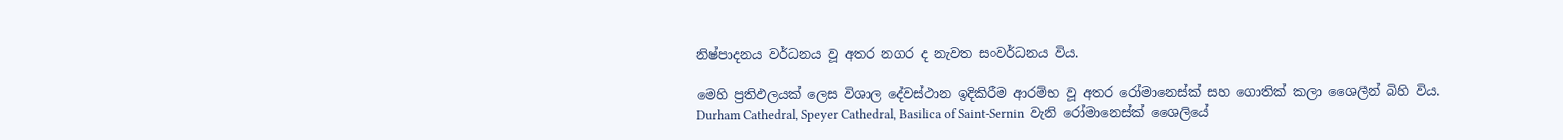නිෂ්පාදනය වර්ධනය වූ අතර නගර ද නැවත සංවර්ධනය විය.

මෙහි ප්‍රතිඵලයක් ලෙස විශාල දේවස්ථාන ඉදිකිරීම ආරම්භ වූ අතර රෝමානෙස්ක් සහ ගොතික් කලා ශෛලීන් බිහි විය. Durham Cathedral, Speyer Cathedral, Basilica of Saint-Sernin  වැනි රෝමානෙස්ක් ශෛලියේ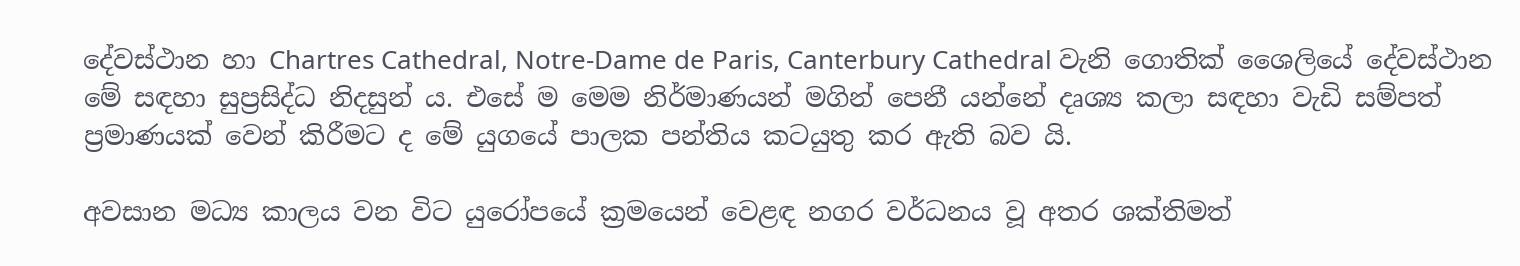දේවස්ථාන හා Chartres Cathedral, Notre-Dame de Paris, Canterbury Cathedral වැනි ගොතික් ශෛලියේ දේවස්ථාන මේ සඳහා සුප්‍රසිද්ධ නිදසුන් ය. එසේ ම මෙම නිර්මාණයන් මගින් පෙනී යන්නේ දෘශ්‍ය කලා සඳහා වැඩි සම්පත් ප්‍රමාණයක් වෙන් කිරීමට ද මේ යුගයේ පාලක පන්තිය කටයුතු කර ඇති බව යි.

අවසාන මධ්‍ය කාලය වන විට යුරෝපයේ ක්‍රමයෙන් වෙළඳ නගර වර්ධනය වූ අතර ශක්තිමත්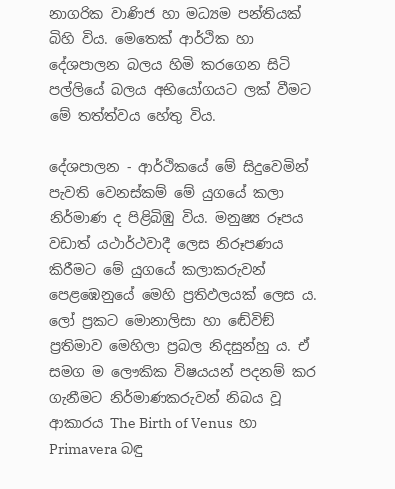නාගරික වාණිජ හා මධ්‍යම පන්තියක් බිහි විය. මෙතෙක් ආර්ථික හා දේශපාලන බලය හිමි කරගෙන සිටි පල්ලියේ බලය අභියෝගයට ලක් වීමට මේ තත්ත්වය හේතු විය.

දේශපාලන - ආර්ථිකයේ මේ සිදුවෙමින් පැවති වෙනස්කම් මේ යුගයේ කලා නිර්මාණ ද පිළිබිඹු විය. මනුෂ්‍ය රූපය වඩාත් යථාර්ථවාදී ලෙස නිරූපණය කිරීමට මේ යුගයේ කලාකරුවන් පෙළඹෙනුයේ මෙහි ප්‍රතිඵලයක් ලෙස ය. ලෝ ප්‍රකට මොනාලිසා හා ඬේවිඞ් ප්‍රතිමාව මෙහිලා ප්‍රබල නිදසුන්හු ය. ඒ සමග ම ලෞකික විෂයයන් පදනම් කර ගැනීමට නිර්මාණකරුවන් නිබය වූ ආකාරය The Birth of Venus  හා Primavera බඳු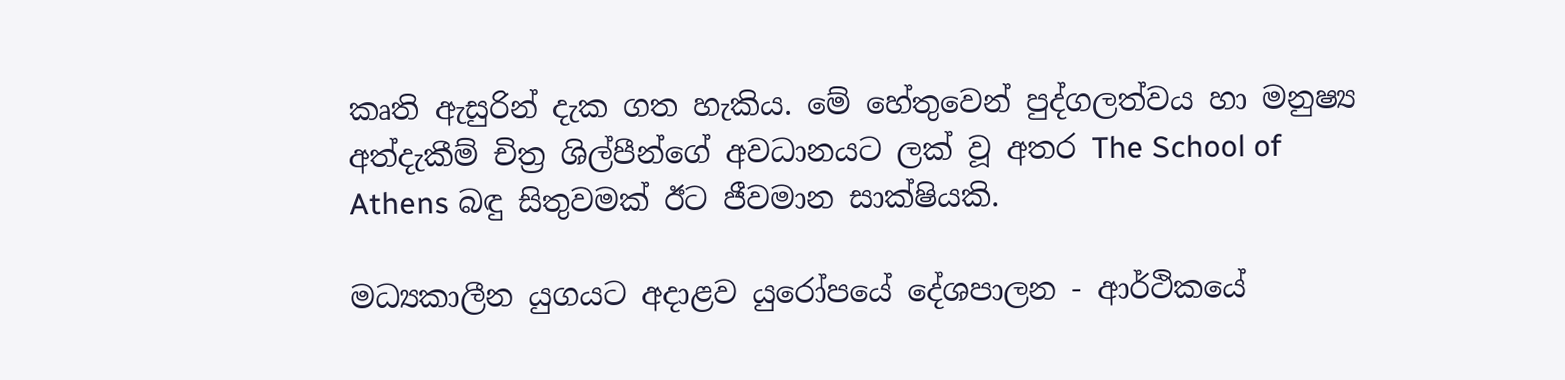කෘති ඇසුරින් දැක ගත හැකිය. මේ හේතුවෙන් පුද්ගලත්වය හා මනුෂ්‍ය අත්දැකීම් චිත්‍ර ශිල්පීන්ගේ අවධානයට ලක් වූ අතර The School of Athens බඳු සිතුවමක් ඊට ජීවමාන සාක්ෂියකි.

මධ්‍යකාලීන යුගයට අදාළව යුරෝපයේ දේශපාලන - ආර්ථිකයේ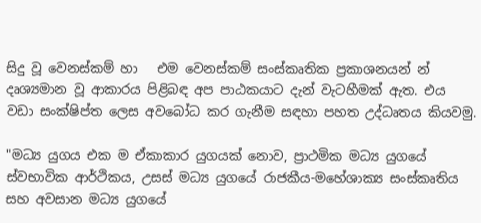සිදු වූ වෙනස්කම් හා   එම වෙනස්කම් සංස්කෘතික ප්‍රකාශනයන් න් දෘශ්‍යමාන වූ ආකාරය පිළිබඳ අප පාඨකයාට දැන් වැටහීමක් ඇත. එය වඩා සංක්ෂිප්ත ලෙස අවබෝධ කර ගැනීම සඳහා පහත උද්ධෘතය කියවමු.

"මධ්‍ය යුගය එක ම ඒකාකාර යුගයක් නොව, ප්‍රාථමික මධ්‍ය යුගයේ ස්වභාවික ආර්ථිකය, උසස් මධ්‍ය යුගයේ රාජකීය-මහේශාක්‍ය සංස්කෘතිය සහ අවසාන මධ්‍ය යුගයේ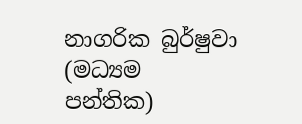නාගරික බුර්ෂුවා (මධ්‍යම පන්තික)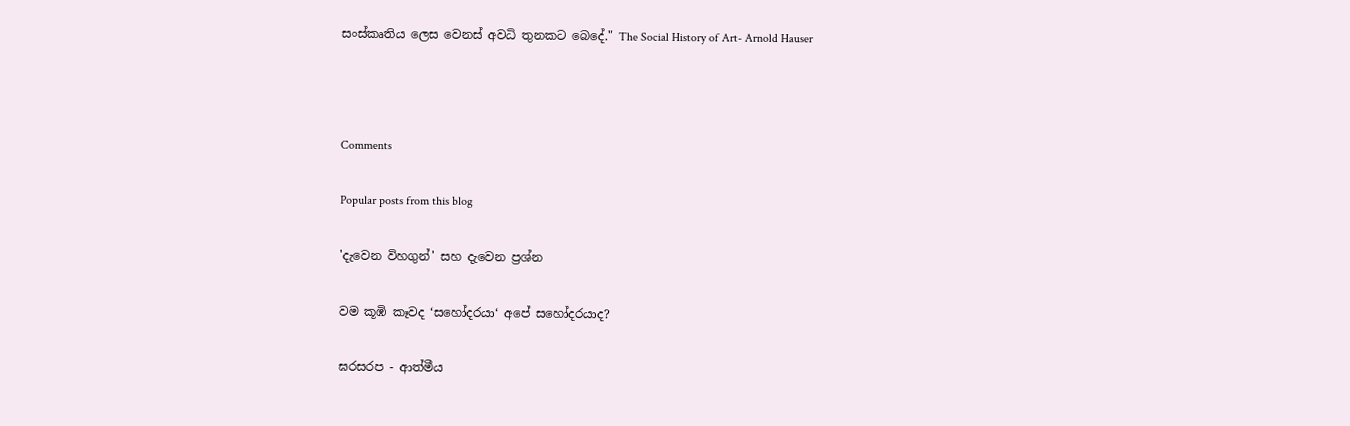සංස්කෘතිය ලෙස වෙනස් අවධි තුනකට බෙදේ." The Social History of Art- Arnold Hauser



Comments

Popular posts from this blog

'දැවෙන විහගුන්' සහ දැවෙන ප්‍රශ්න

වම කූඹි කෑවද ‘සහෝදරයා‘ අපේ සහෝදරයාද?

ඝරසරප - ආත්මීය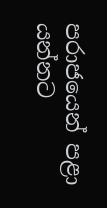පරාජයෙන් පළා යන්නට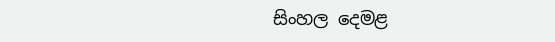සිංහල දෙමළ